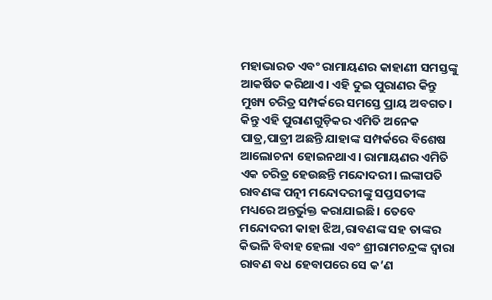ମହାଭାରତ ଏବଂ ରାମାୟଣର କାହାଣୀ ସମସ୍ତଙ୍କୁ ଆକର୍ଷିତ କରିଥାଏ। ଏହି ଦୁଇ ପୁରାଣର କିନ୍ତୁ ମୁଖ୍ୟ ଚରିତ୍ର ସମ୍ପର୍କରେ ସମସ୍ତେ ପ୍ରାୟ ଅବଗତ। କିନ୍ତୁ ଏହି ପୁରାଣଗୁଡ଼ିକର ଏମିତି ଅନେକ ପାତ୍ର,ପାତ୍ରୀ ଅଛନ୍ତି ଯାହାଙ୍କ ସମ୍ପର୍କରେ ବିଶେଷ ଆଲୋଚନା ହୋଇନଥାଏ। ରାମାୟଣର ଏମିତି ଏକ ଚରିତ୍ର ହେଉଛନ୍ତି ମନ୍ଦୋଦରୀ। ଲଙ୍କାପତି ରାବଣଙ୍କ ପତ୍ନୀ ମନ୍ଦୋଦରୀଙ୍କୁ ସପ୍ତସତୀଙ୍କ ମଧ୍ୟରେ ଅନ୍ତର୍ଭୁକ୍ତ କରାଯାଇଛି। ତେବେ ମନ୍ଦୋଦରୀ କାହା ଝିଅ,ରାବଣଙ୍କ ସହ ତାଙ୍କର କିଭଳି ବିବାହ ହେଲା ଏବଂ ଶ୍ରୀରାମଚନ୍ଦ୍ରଙ୍କ ଦ୍ବାରା ରାବଣ ବଧ ହେବାପରେ ସେ କ’ଣ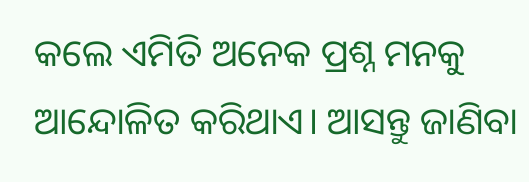କଲେ ଏମିତି ଅନେକ ପ୍ରଶ୍ନ ମନକୁ ଆନ୍ଦୋଳିତ କରିଥାଏ। ଆସନ୍ତୁ ଜାଣିବା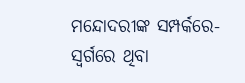ମନ୍ଦୋଦରୀଙ୍କ ସମ୍ପର୍କରେ-
ସ୍ବର୍ଗରେ ଥିବା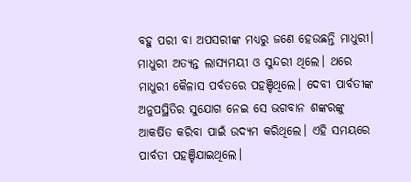ବହୁ ପରୀ ବା ଅପସରୀଙ୍କ ମଧ୍ୟରୁ ଜଣେ ହେଉଛନ୍ତି ମାଧୁରୀ। ମାଧୁରୀ ଅତ୍ୟନ୍ତ ଲାସ୍ୟମୟୀ ଓ ସୁନ୍ଦରୀ ଥିଲେ। ଥରେ ମାଧୁରୀ କୈଳାସ ପର୍ବତରେ ପହଞ୍ଚିଥିଲେ। ଦେବୀ ପାର୍ବତୀଙ୍କ ଅନୁପସ୍ଥିତିର ସୁଯୋଗ ନେଇ ସେ ଭଗବାନ ଶଙ୍କରଙ୍କୁ ଆକର୍ଷିତ କରିବା ପାଇଁ ଉଦ୍ୟମ କରିଥିଲେ। ଏହି ସମୟରେ ପାର୍ବତୀ ପହଞ୍ଚିଯାଇଥିଲେ।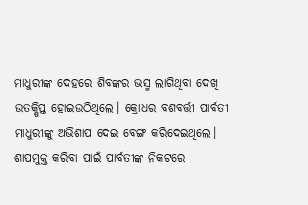ମାଧୁରୀଙ୍କ ଦେହରେ ଶିବଙ୍କର ଭସ୍ମ ଲାଗିଥିବା ଦେଖି ଉତକ୍ଷିପ୍ତ ହୋଇଉଠିଥିଲେ। କ୍ରୋଧର ବଶବର୍ତ୍ତୀ ପାର୍ବତୀ ମାଧୁରୀଙ୍କୁ ଅଭିଶାପ ଦେଇ ବେଙ୍ଗ କରିଦେଇଥିଲେ।
ଶାପମୁକ୍ତ କରିବା ପାଇଁ ପାର୍ବତୀଙ୍କ ନିକଟରେ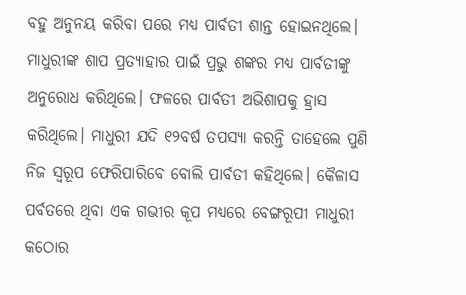ବହୁ ଅନୁନୟ କରିବା ପରେ ମଧ୍ୟ ପାର୍ବତୀ ଶାନ୍ତ ହୋଇନଥିଲେ। ମାଧୁରୀଙ୍କ ଶାପ ପ୍ରତ୍ୟାହାର ପାଇଁ ପ୍ରଭୁ ଶଙ୍କର ମଧ୍ୟ ପାର୍ବତୀଙ୍କୁ ଅନୁରୋଧ କରିଥିଲେ। ଫଳରେ ପାର୍ବତୀ ଅଭିଶାପକୁ ହ୍ରାସ କରିଥିଲେ। ମାଧୁରୀ ଯଦି ୧୨ବର୍ଷ ତପସ୍ୟା କରନ୍ତି ତାହେଲେ ପୁଣି ନିଜ ସ୍ବରୂପ ଫେରିପାରିବେ ବୋଲି ପାର୍ବତୀ କହିଥିଲେ। କୈଳାସ ପର୍ବତରେ ଥିବା ଏକ ଗଭୀର କୂପ ମଧ୍ୟରେ ବେଙ୍ଗରୂପୀ ମାଧୁରୀ କଠୋର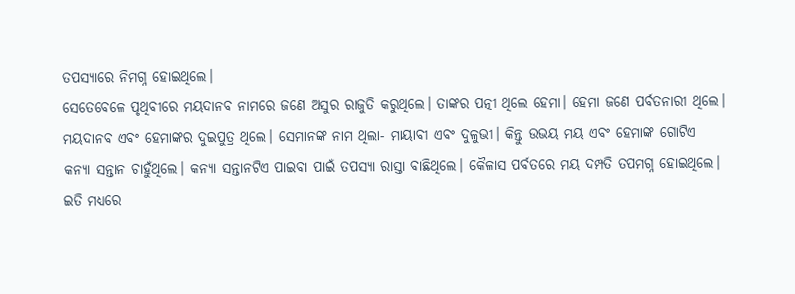ତପସ୍ୟାରେ ନିମଗ୍ନ ହୋଇଥିଲେ।
ସେତେବେଳେ ପୃଥିବୀରେ ମୟଦାନବ ନାମରେ ଜଣେ ଅସୁର ରାଜୁତି କରୁଥିଲେ। ତାଙ୍କର ପତ୍ନୀ ଥିଲେ ହେମା। ହେମା ଜଣେ ପର୍ବତନାରୀ ଥିଲେ। ମୟଦାନବ ଏବଂ ହେମାଙ୍କର ଦୁଇପୁତ୍ର ଥିଲେ। ସେମାନଙ୍କ ନାମ ଥିଲା- ମାୟାବୀ ଏବଂ ଦୁଳୁଭୀ। କିନ୍ତୁ ଉଭୟ ମୟ ଏବଂ ହେମାଙ୍କ ଗୋଟିଏ କନ୍ୟା ସନ୍ତାନ ଚାହୁଁଥିଲେ। କନ୍ୟା ସନ୍ତାନଟିଏ ପାଇବା ପାଇଁ ତପସ୍ୟା ରାସ୍ତା ବାଛିଥିଲେ। କୈଳାସ ପର୍ବତରେ ମୟ ଦମ୍ପତି ତପମଗ୍ନ ହୋଇଥିଲେ।
ଇତି ମଧ୍ୟରେ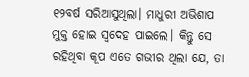୧୨ବର୍ଷ ସରିଆସୁଥିଲା। ମାଧୁରୀ ଅଭିଶାପ ମୁକ୍ତ ହୋଇ ସ୍ବଦେହ ପାଇଲେ। କିନ୍ତୁ ସେ ରହିଥିବା କୂପ ଏତେ ଗଭୀର ଥିଲା ଯେ, ତା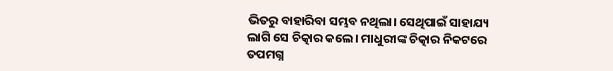ଭିତରୁ ବାହାରିବା ସମ୍ଭବ ନଥିଲା। ସେଥିପାଇଁ ସାହାଯ୍ୟ ଲାଗି ସେ ଚିତ୍କାର କଲେ। ମାଧୁରୀଙ୍କ ଚିତ୍କାର ନିକଟରେ ତପମଗ୍ନ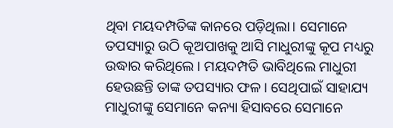ଥିବା ମୟଦମ୍ପତିଙ୍କ କାନରେ ପଡ଼ିଥିଲା। ସେମାନେ ତପସ୍ୟାରୁ ଉଠି କୂଅପାଖକୁ ଆସି ମାଧୁରୀଙ୍କୁ କୂପ ମଧ୍ୟରୁ ଉଦ୍ଧାର କରିଥିଲେ। ମୟଦମ୍ପତି ଭାବିଥିଲେ ମାଧୁରୀ ହେଉଛନ୍ତି ତାଙ୍କ ତପସ୍ୟାର ଫଳ। ସେଥିପାଇଁ ସାହାଯ୍ୟ ମାଧୁରୀଙ୍କୁ ସେମାନେ କନ୍ୟା ହିସାବରେ ସେମାନେ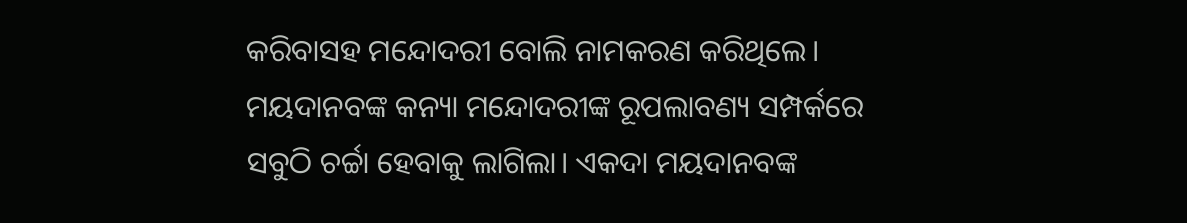କରିବାସହ ମନ୍ଦୋଦରୀ ବୋଲି ନାମକରଣ କରିଥିଲେ।
ମୟଦାନବଙ୍କ କନ୍ୟା ମନ୍ଦୋଦରୀଙ୍କ ରୂପଲାବଣ୍ୟ ସମ୍ପର୍କରେ ସବୁଠି ଚର୍ଚ୍ଚା ହେବାକୁ ଲାଗିଲା। ଏକଦା ମୟଦାନବଙ୍କ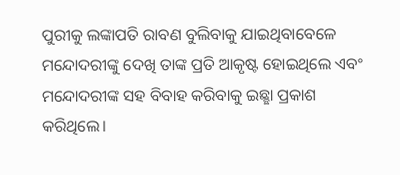ପୁରୀକୁ ଲଙ୍କାପତି ରାବଣ ବୁଲିବାକୁ ଯାଇଥିବାବେଳେ ମନ୍ଦୋଦରୀଙ୍କୁ ଦେଖି ତାଙ୍କ ପ୍ରତି ଆକୃଷ୍ଟ ହୋଇଥିଲେ ଏବଂ ମନ୍ଦୋଦରୀଙ୍କ ସହ ବିବାହ କରିବାକୁ ଇଛ୍ଛା ପ୍ରକାଶ କରିଥିଲେ।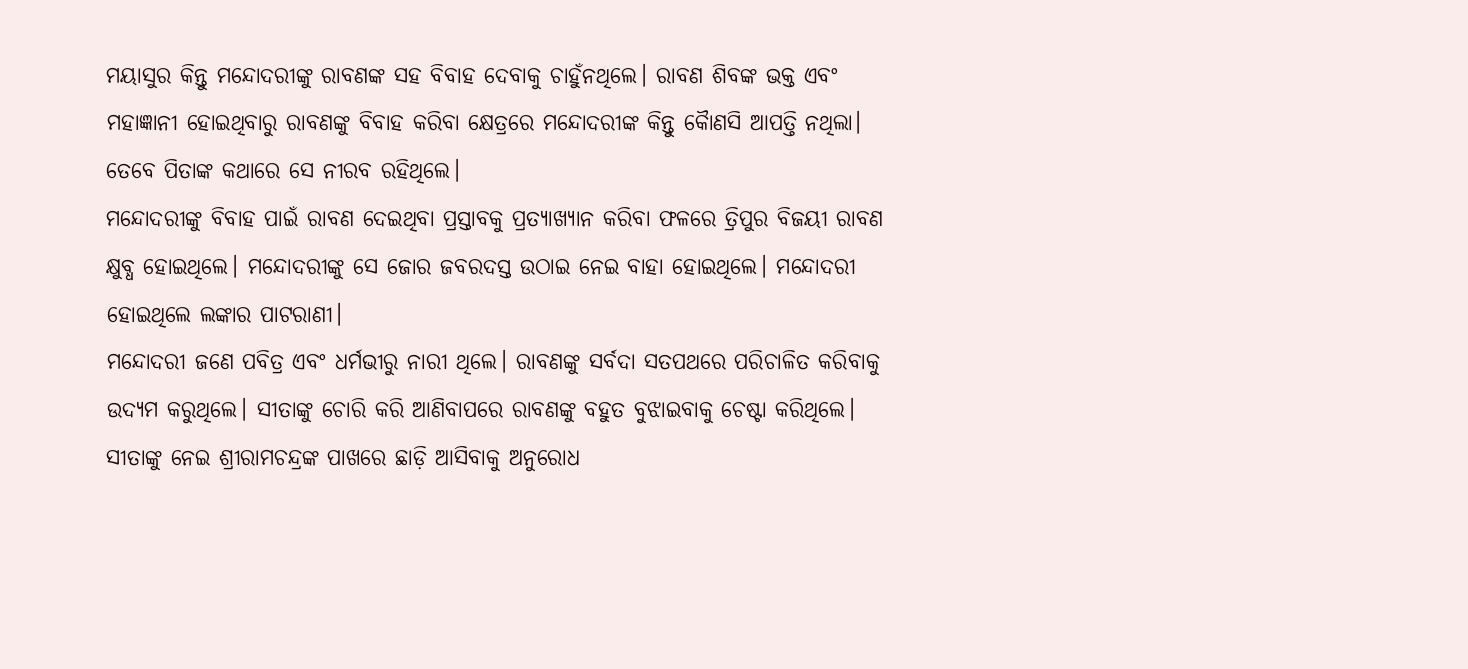ମୟାସୁର କିନ୍ତୁ ମନ୍ଦୋଦରୀଙ୍କୁ ରାବଣଙ୍କ ସହ ବିବାହ ଦେବାକୁ ଚାହୁଁନଥିଲେ। ରାବଣ ଶିବଙ୍କ ଭକ୍ତ ଏବଂ ମହାଜ୍ଞାନୀ ହୋଇଥିବାରୁ ରାବଣଙ୍କୁ ବିବାହ କରିବା କ୍ଷେତ୍ରରେ ମନ୍ଦୋଦରୀଙ୍କ କିନ୍ତୁ କୈାଣସି ଆପତ୍ତି ନଥିଲା। ତେବେ ପିତାଙ୍କ କଥାରେ ସେ ନୀରବ ରହିଥିଲେ।
ମନ୍ଦୋଦରୀଙ୍କୁ ବିବାହ ପାଇଁ ରାବଣ ଦେଇଥିବା ପ୍ରସ୍ତାବକୁ ପ୍ରତ୍ୟାଖ୍ୟାନ କରିବା ଫଳରେ ତ୍ରିପୁର ବିଜୟୀ ରାବଣ କ୍ଷୁବ୍ଧ ହୋଇଥିଲେ। ମନ୍ଦୋଦରୀଙ୍କୁ ସେ ଜୋର ଜବରଦସ୍ତ ଉଠାଇ ନେଇ ବାହା ହୋଇଥିଲେ। ମନ୍ଦୋଦରୀ ହୋଇଥିଲେ ଲଙ୍କାର ପାଟରାଣୀ।
ମନ୍ଦୋଦରୀ ଜଣେ ପବିତ୍ର ଏବଂ ଧର୍ମଭୀରୁ ନାରୀ ଥିଲେ। ରାବଣଙ୍କୁ ସର୍ବଦା ସତପଥରେ ପରିଚାଳିତ କରିବାକୁ ଉଦ୍ୟମ କରୁଥିଲେ। ସୀତାଙ୍କୁ ଚୋରି କରି ଆଣିବାପରେ ରାବଣଙ୍କୁ ବହୁତ ବୁଝାଇବାକୁ ଚେଷ୍ଟା କରିଥିଲେ। ସୀତାଙ୍କୁ ନେଇ ଶ୍ରୀରାମଚନ୍ଦ୍ରଙ୍କ ପାଖରେ ଛାଡ଼ି ଆସିବାକୁ ଅନୁରୋଧ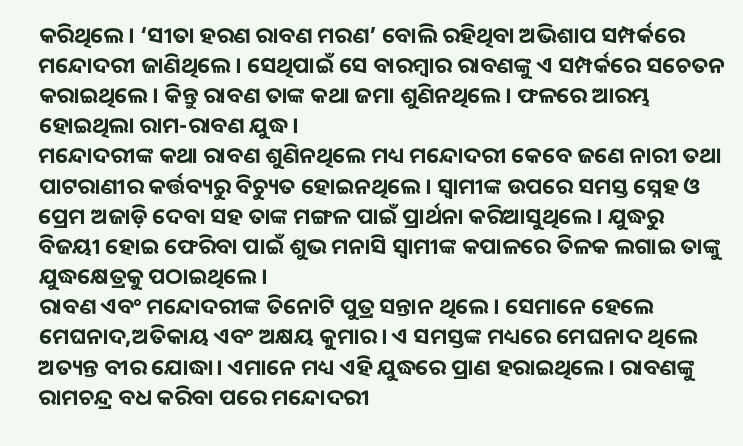କରିଥିଲେ। ‘ସୀତା ହରଣ ରାବଣ ମରଣ’ ବୋଲି ରହିଥିବା ଅଭିଶାପ ସମ୍ପର୍କରେ ମନ୍ଦୋଦରୀ ଜାଣିଥିଲେ। ସେଥିପାଇଁ ସେ ବାରମ୍ବାର ରାବଣଙ୍କୁ ଏ ସମ୍ପର୍କରେ ସଚେତନ କରାଇଥିଲେ। କିନ୍ତୁ ରାବଣ ତାଙ୍କ କଥା ଜମା ଶୁଣିନଥିଲେ। ଫଳରେ ଆରମ୍ଭ ହୋଇଥିଲା ରାମ-ରାବଣ ଯୁଦ୍ଧ।
ମନ୍ଦୋଦରୀଙ୍କ କଥା ରାବଣ ଶୁଣିନଥିଲେ ମଧ୍ୟ ମନ୍ଦୋଦରୀ କେବେ ଜଣେ ନାରୀ ତଥା ପାଟରାଣୀର କର୍ତ୍ତବ୍ୟରୁ ବିଚ୍ୟୁତ ହୋଇନଥିଲେ। ସ୍ବାମୀଙ୍କ ଉପରେ ସମସ୍ତ ସ୍ନେହ ଓ ପ୍ରେମ ଅଜାଡ଼ି ଦେବା ସହ ତାଙ୍କ ମଙ୍ଗଳ ପାଇଁ ପ୍ରାର୍ଥନା କରିଆସୁଥିଲେ। ଯୁଦ୍ଧରୁ ବିଜୟୀ ହୋଇ ଫେରିବା ପାଇଁ ଶୁଭ ମନାସି ସ୍ବାମୀଙ୍କ କପାଳରେ ତିଳକ ଲଗାଇ ତାଙ୍କୁ ଯୁଦ୍ଧକ୍ଷେତ୍ରକୁ ପଠାଇଥିଲେ।
ରାବଣ ଏବଂ ମନ୍ଦୋଦରୀଙ୍କ ତିନୋଟି ପୁତ୍ର ସନ୍ତାନ ଥିଲେ। ସେମାନେ ହେଲେ ମେଘନାଦ,ଅତିକାୟ ଏବଂ ଅକ୍ଷୟ କୁମାର। ଏ ସମସ୍ତଙ୍କ ମଧ୍ୟରେ ମେଘନାଦ ଥିଲେ ଅତ୍ୟନ୍ତ ବୀର ଯୋଦ୍ଧା। ଏମାନେ ମଧ୍ୟ ଏହି ଯୁଦ୍ଧରେ ପ୍ରାଣ ହରାଇଥିଲେ। ରାବଣଙ୍କୁ ରାମଚନ୍ଦ୍ର ବଧ କରିବା ପରେ ମନ୍ଦୋଦରୀ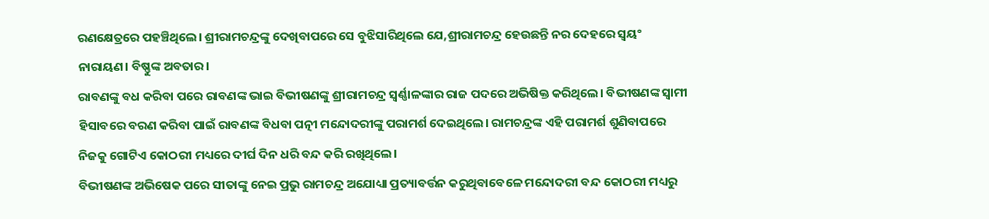ରଣକ୍ଷେତ୍ରରେ ପହଞ୍ଚିଥିଲେ। ଶ୍ରୀରାମଚନ୍ଦ୍ରଙ୍କୁ ଦେଖିବାପରେ ସେ ବୁଝିସାରିଥିଲେ ଯେ,ଶ୍ରୀରାମଚନ୍ଦ୍ର ହେଉଛନ୍ତି ନର ଦେହରେ ସ୍ବୟଂ ନାରାୟଣ। ବିଷ୍ଣୁଙ୍କ ଅବତାର।
ରାବଣଙ୍କୁ ବଧ କରିବା ପରେ ରାବଣଙ୍କ ଭାଇ ବିଭୀଷଣଙ୍କୁ ଶ୍ରୀରାମଚନ୍ଦ୍ର ସ୍ବର୍ଣ୍ଣାଳଙ୍କାର ରାଜ ପଦରେ ଅଭିଷିକ୍ତ କରିଥିଲେ। ବିଭୀଷଣଙ୍କ ସ୍ବାମୀ ହିସାବରେ ବରଣ କରିବା ପାଇଁ ରାବଣଙ୍କ ବିଧବା ପତ୍ନୀ ମନ୍ଦୋଦରୀଙ୍କୁ ପରାମର୍ଶ ଦେଇଥିଲେ। ରାମଚନ୍ଦ୍ରଙ୍କ ଏହି ପରାମର୍ଶ ଶୁଣିବାପରେ ନିଜକୁ ଗୋଟିଏ କୋଠରୀ ମଧ୍ୟରେ ଦୀର୍ଘ ଦିନ ଧରି ବନ୍ଦ କରି ରଖିଥିଲେ।
ବିଭୀଷଣଙ୍କ ଅଭିଷେକ ପରେ ସୀତାଙ୍କୁ ନେଇ ପ୍ରଭୁ ରାମଚନ୍ଦ୍ର ଅଯୋଧ୍ୟା ପ୍ରତ୍ୟାବର୍ତ୍ତନ କରୁଥିବାବେଳେ ମନ୍ଦୋଦରୀ ବନ୍ଦ କୋଠରୀ ମଧ୍ୟରୁ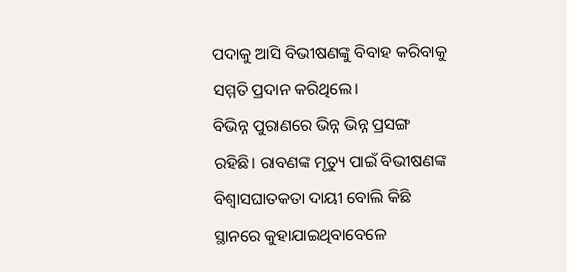ପଦାକୁ ଆସି ବିଭୀଷଣଙ୍କୁ ବିବାହ କରିବାକୁ ସମ୍ମତି ପ୍ରଦାନ କରିଥିଲେ।
ବିଭିନ୍ନ ପୁରାଣରେ ଭିନ୍ନ ଭିନ୍ନ ପ୍ରସଙ୍ଗ ରହିଛି। ରାବଣଙ୍କ ମୃତ୍ୟୁ ପାଇଁ ବିଭୀଷଣଙ୍କ ବିଶ୍ବାସଘାତକତା ଦାୟୀ ବୋଲି କିଛି ସ୍ଥାନରେ କୁହାଯାଇଥିବାବେଳେ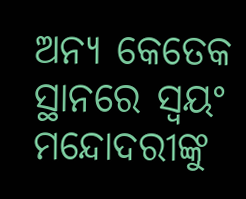ଅନ୍ୟ କେତେକ ସ୍ଥାନରେ ସ୍ବୟଂ ମନ୍ଦୋଦରୀଙ୍କୁ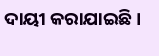ଦାୟୀ କରାଯାଇଛି।